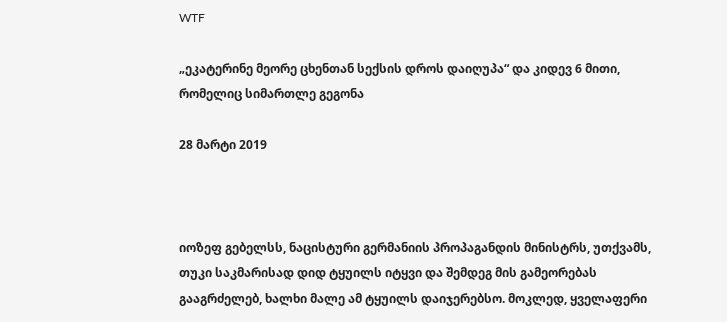WTF

„ეკატერინე მეორე ცხენთან სექსის დროს დაიღუპა“ და კიდევ 6 მითი, რომელიც სიმართლე გეგონა

28 მარტი 2019



იოზეფ გებელსს, ნაცისტური გერმანიის პროპაგანდის მინისტრს, უთქვამს, თუკი საკმარისად დიდ ტყუილს იტყვი და შემდეგ მის გამეორებას გააგრძელებ, ხალხი მალე ამ ტყუილს დაიჯერებსო. მოკლედ, ყველაფერი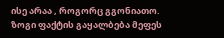ისე არაა , როგორც გგონიათო. ზოგი ფაქტის გაყალბება მეფეს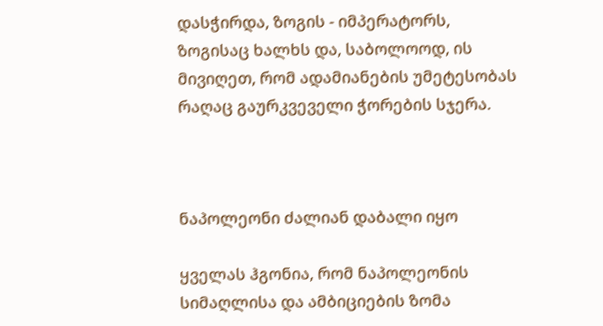დასჭირდა, ზოგის - იმპერატორს, ზოგისაც ხალხს და, საბოლოოდ, ის მივიღეთ, რომ ადამიანების უმეტესობას რაღაც გაურკვეველი ჭორების სჯერა.



ნაპოლეონი ძალიან დაბალი იყო

ყველას ჰგონია, რომ ნაპოლეონის სიმაღლისა და ამბიციების ზომა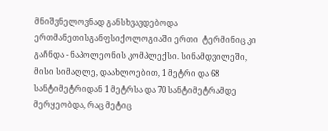მნიშვნელოვნად განსხვავდებოდა ერთმანეთისგანფსიქოლოგიაში ერთი  ტერმინიც კი გაჩნდა - ნაპოლეონის კომპლექსი. სინამდვილეში, მისი სიმაღლე, დაახლოებით, 1 მეტრი და 68 სანტიმეტრიდან 1 მეტრსა და 70 სანტიმეტრამდე მერყეობდა, რაც მეტიც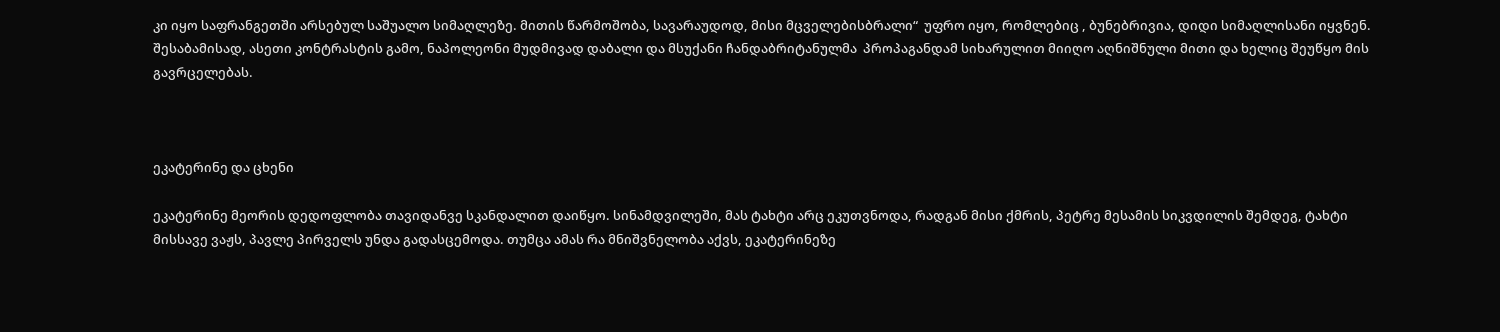კი იყო საფრანგეთში არსებულ საშუალო სიმაღლეზე. მითის წარმოშობა, სავარაუდოდ, მისი მცველებისბრალი“  უფრო იყო, რომლებიც , ბუნებრივია, დიდი სიმაღლისანი იყვნენ. შესაბამისად, ასეთი კონტრასტის გამო, ნაპოლეონი მუდმივად დაბალი და მსუქანი ჩანდაბრიტანულმა  პროპაგანდამ სიხარულით მიიღო აღნიშნული მითი და ხელიც შეუწყო მის გავრცელებას.



ეკატერინე და ცხენი

ეკატერინე მეორის დედოფლობა თავიდანვე სკანდალით დაიწყო. სინამდვილეში, მას ტახტი არც ეკუთვნოდა, რადგან მისი ქმრის, პეტრე მესამის სიკვდილის შემდეგ, ტახტი მისსავე ვაჟს, პავლე პირველს უნდა გადასცემოდა. თუმცა ამას რა მნიშვნელობა აქვს, ეკატერინეზე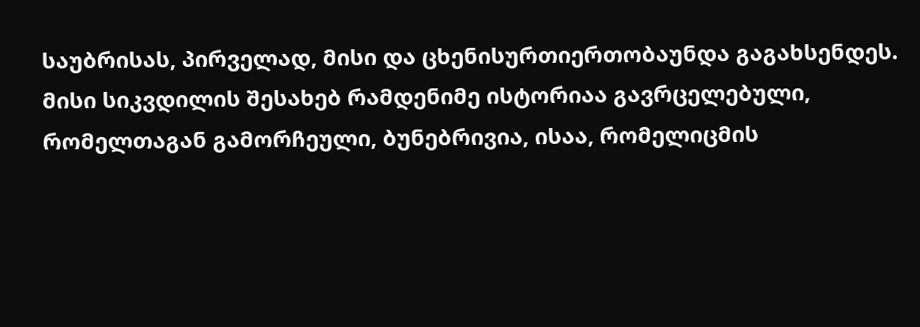საუბრისას, პირველად, მისი და ცხენისურთიერთობაუნდა გაგახსენდეს. მისი სიკვდილის შესახებ რამდენიმე ისტორიაა გავრცელებული, რომელთაგან გამორჩეული, ბუნებრივია, ისაა, რომელიცმის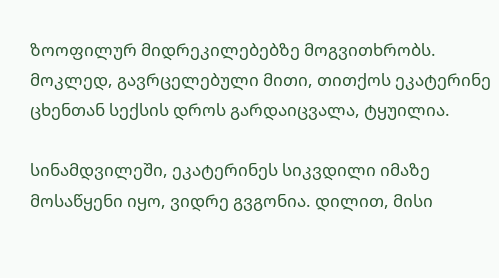ზოოფილურ მიდრეკილებებზე მოგვითხრობს. მოკლედ, გავრცელებული მითი, თითქოს ეკატერინე ცხენთან სექსის დროს გარდაიცვალა, ტყუილია.

სინამდვილეში, ეკატერინეს სიკვდილი იმაზე მოსაწყენი იყო, ვიდრე გვგონია. დილით, მისი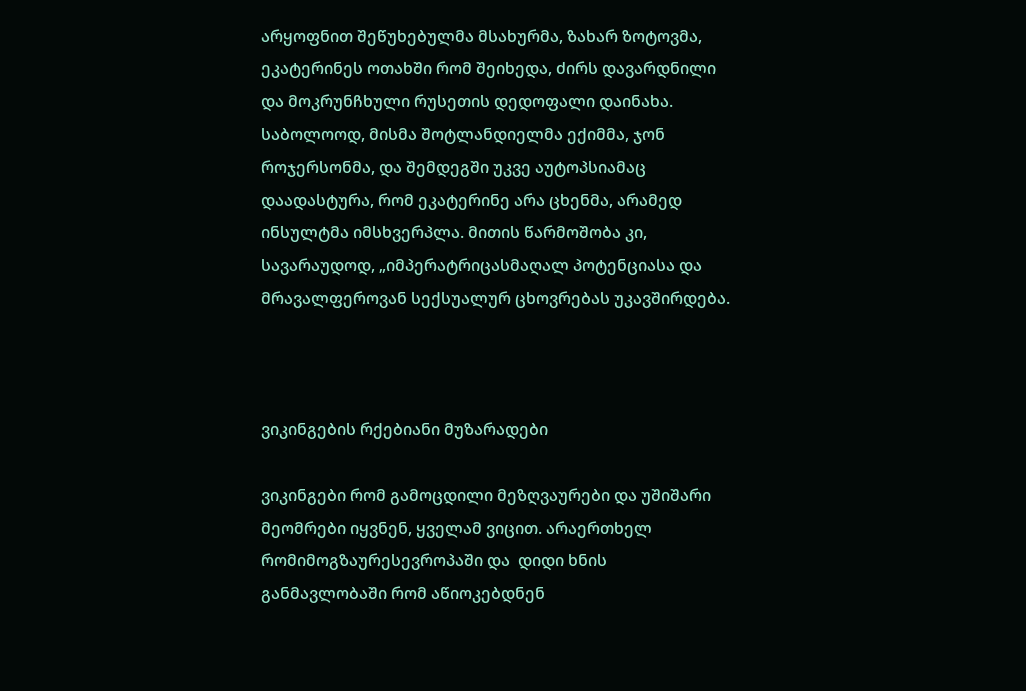არყოფნით შეწუხებულმა მსახურმა, ზახარ ზოტოვმა, ეკატერინეს ოთახში რომ შეიხედა, ძირს დავარდნილი და მოკრუნჩხული რუსეთის დედოფალი დაინახა. საბოლოოდ, მისმა შოტლანდიელმა ექიმმა, ჯონ როჯერსონმა, და შემდეგში უკვე აუტოპსიამაც დაადასტურა, რომ ეკატერინე არა ცხენმა, არამედ ინსულტმა იმსხვერპლა. მითის წარმოშობა კი, სავარაუდოდ, „იმპერატრიცასმაღალ პოტენციასა და მრავალფეროვან სექსუალურ ცხოვრებას უკავშირდება.



ვიკინგების რქებიანი მუზარადები

ვიკინგები რომ გამოცდილი მეზღვაურები და უშიშარი მეომრები იყვნენ, ყველამ ვიცით. არაერთხელ  რომიმოგზაურესევროპაში და  დიდი ხნის განმავლობაში რომ აწიოკებდნენ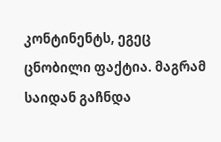კონტინენტს, ეგეც ცნობილი ფაქტია. მაგრამ საიდან გაჩნდა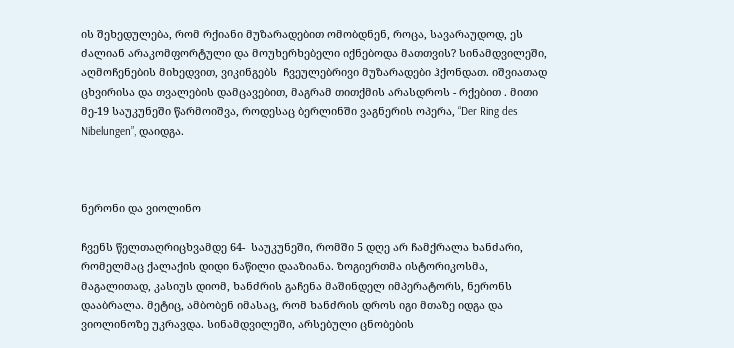ის შეხედულება, რომ რქიანი მუზარადებით ომობდნენ, როცა, სავარაუდოდ, ეს ძალიან არაკომფორტული და მოუხერხებელი იქნებოდა მათთვის? სინამდვილეში, აღმოჩენების მიხედვით, ვიკინგებს  ჩვეულებრივი მუზარადები ჰქონდათ. იშვიათად ცხვირისა და თვალების დამცავებით, მაგრამ თითქმის არასდროს - რქებით . მითი მე-19 საუკუნეში წარმოიშვა, როდესაც ბერლინში ვაგნერის ოპერა, “Der Ring des Nibelungen”, დაიდგა.



ნერონი და ვიოლინო

ჩვენს წელთაღრიცხვამდე 64-  საუკუნეში, რომში 5 დღე არ ჩამქრალა ხანძარი, რომელმაც ქალაქის დიდი ნაწილი დააზიანა. ზოგიერთმა ისტორიკოსმა, მაგალითად, კასიუს დიომ, ხანძრის გაჩენა მაშინდელ იმპერატორს, ნერონს დააბრალა. მეტიც, ამბობენ იმასაც, რომ ხანძრის დროს იგი მთაზე იდგა და ვიოლინოზე უკრავდა. სინამდვილეში, არსებული ცნობების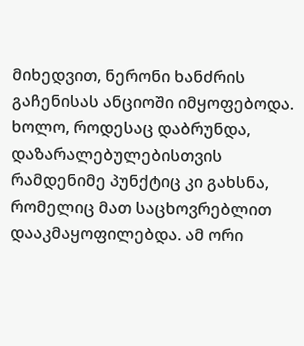მიხედვით, ნერონი ხანძრის გაჩენისას ანციოში იმყოფებოდა. ხოლო, როდესაც დაბრუნდა, დაზარალებულებისთვის რამდენიმე პუნქტიც კი გახსნა, რომელიც მათ საცხოვრებლით დააკმაყოფილებდა. ამ ორი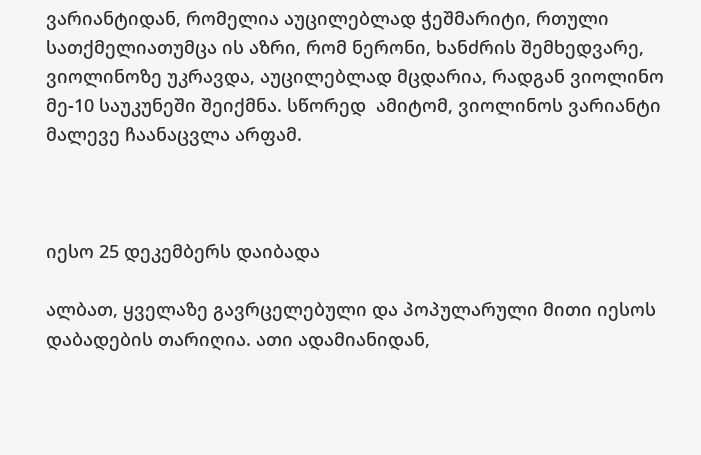ვარიანტიდან, რომელია აუცილებლად ჭეშმარიტი, რთული სათქმელიათუმცა ის აზრი, რომ ნერონი, ხანძრის შემხედვარე, ვიოლინოზე უკრავდა, აუცილებლად მცდარია, რადგან ვიოლინო მე-10 საუკუნეში შეიქმნა. სწორედ  ამიტომ, ვიოლინოს ვარიანტი მალევე ჩაანაცვლა არფამ.



იესო 25 დეკემბერს დაიბადა

ალბათ, ყველაზე გავრცელებული და პოპულარული მითი იესოს დაბადების თარიღია. ათი ადამიანიდან,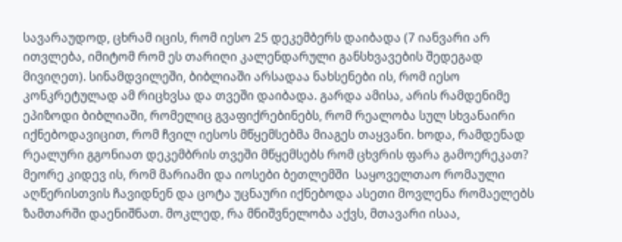სავარაუდოდ, ცხრამ იცის, რომ იესო 25 დეკემბერს დაიბადა (7 იანვარი არ ითვლება, იმიტომ რომ ეს თარიღი კალენდარული განსხვავების შედეგად მივიღეთ). სინამდვილეში, ბიბლიაში არსადაა ნახსენები ის, რომ იესო კონკრეტულად ამ რიცხვსა და თვეში დაიბადა. გარდა ამისა, არის რამდენიმე ეპიზოდი ბიბლიაში, რომელიც გვაფიქრებინებს, რომ რეალობა სულ სხვანაირი იქნებოდავიცით, რომ ჩვილ იესოს მწყემსებმა მიაგეს თაყვანი. ხოდა, რამდენად რეალური გგონიათ დეკემბრის თვეში მწყემსებს რომ ცხვრის ფარა გამოერეკათ? მეორე კიდევ ის, რომ მარიამი და იოსები ბეთლემში  საყოველთაო რომაული აღწერისთვის ჩავიდნენ და ცოტა უცნაური იქნებოდა ასეთი მოვლენა რომაელებს ზამთარში დაენიშნათ. მოკლედ, რა მნიშვნელობა აქვს, მთავარი ისაა,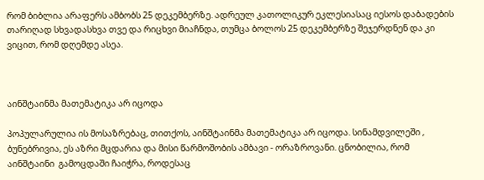რომ ბიბლია არაფერს ამბობს 25 დეკემბერზე. ადრეულ კათოლიკურ ეკლესიასაც იესოს დაბადების თარიღად სხვადასხვა თვე და რიცხვი მიაჩნდა, თუმცა ბოლოს 25 დეკემბერზე შეჯერდნენ და კი ვიცით, რომ დღემდე ასეა.



აინშტაინმა მათემატიკა არ იცოდა

პოპულარულია ის მოსაზრებაც, თითქოს, აინშტაინმა მათემატიკა არ იცოდა. სინამდვილეში , ბუნებრივია, ეს აზრი მცდარია და მისი წარმოშობის ამბავი - ორაზროვანი. ცნობილია, რომ აინშტაინი  გამოცდაში ჩაიჭრა, როდესაც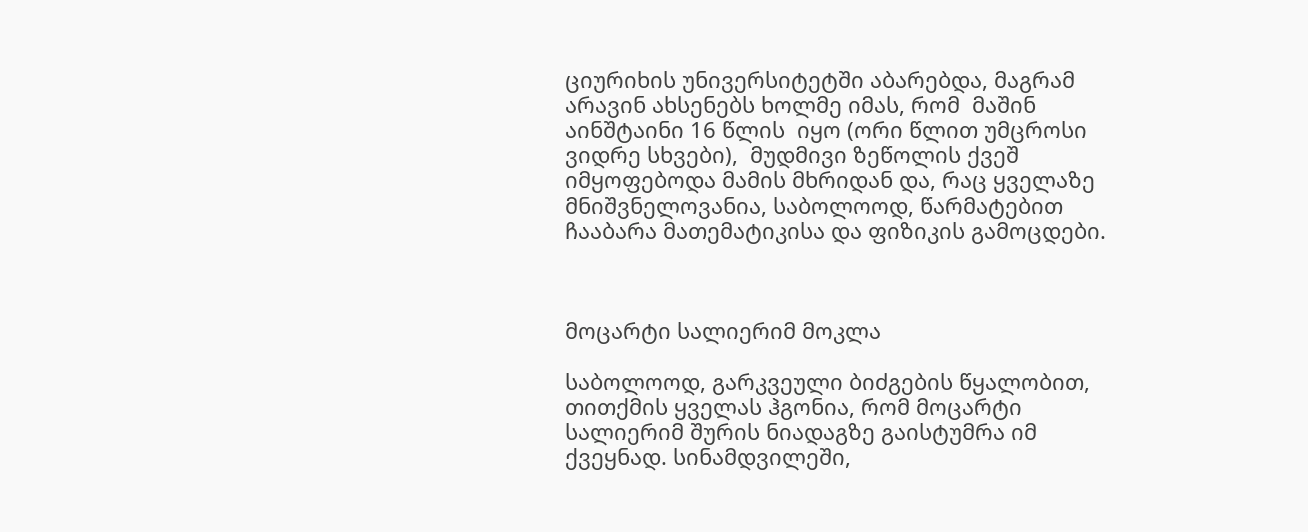ციურიხის უნივერსიტეტში აბარებდა, მაგრამ არავინ ახსენებს ხოლმე იმას, რომ  მაშინ აინშტაინი 16 წლის  იყო (ორი წლით უმცროსი ვიდრე სხვები),  მუდმივი ზეწოლის ქვეშ იმყოფებოდა მამის მხრიდან და, რაც ყველაზე მნიშვნელოვანია, საბოლოოდ, წარმატებით ჩააბარა მათემატიკისა და ფიზიკის გამოცდები.



მოცარტი სალიერიმ მოკლა

საბოლოოდ, გარკვეული ბიძგების წყალობით, თითქმის ყველას ჰგონია, რომ მოცარტი სალიერიმ შურის ნიადაგზე გაისტუმრა იმ ქვეყნად. სინამდვილეში,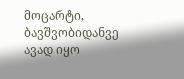მოცარტი, ბავშვობიდანვე ავად იყო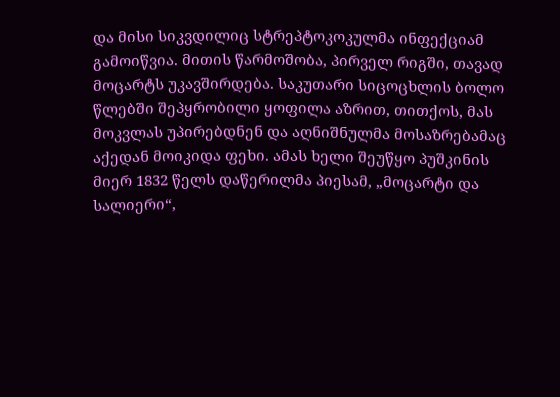და მისი სიკვდილიც სტრეპტოკოკულმა ინფექციამ გამოიწვია. მითის წარმოშობა, პირველ რიგში, თავად მოცარტს უკავშირდება. საკუთარი სიცოცხლის ბოლო წლებში შეპყრობილი ყოფილა აზრით, თითქოს, მას მოკვლას უპირებდნენ და აღნიშნულმა მოსაზრებამაც აქედან მოიკიდა ფეხი. ამას ხელი შეუწყო პუშკინის მიერ 1832 წელს დაწერილმა პიესამ, „მოცარტი და სალიერი“,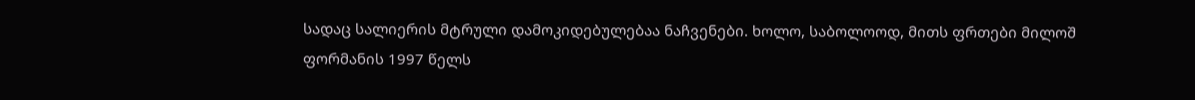სადაც სალიერის მტრული დამოკიდებულებაა ნაჩვენები. ხოლო, საბოლოოდ, მითს ფრთები მილოშ ფორმანის 1997 წელს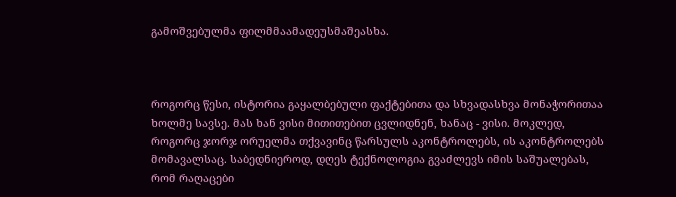გამოშვებულმა ფილმმაამადეუსმაშეასხა.



როგორც წესი, ისტორია გაყალბებული ფაქტებითა და სხვადასხვა მონაჭორითაა ხოლმე სავსე. მას ხან ვისი მითითებით ცვლიდნენ, ხანაც - ვისი. მოკლედ, როგორც ჯორჯ ორუელმა თქვავინც წარსულს აკონტროლებს, ის აკონტროლებს მომავალსაც. საბედნიეროდ, დღეს ტექნოლოგია გვაძლევს იმის საშუალებას, რომ რაღაცები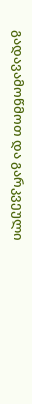გადავამოწმოთ და გარკვეული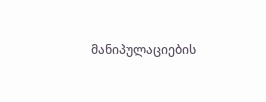მანიპულაციების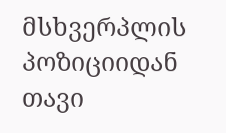მსხვერპლის პოზიციიდან თავი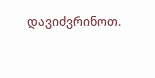დავიძვრინოთ.